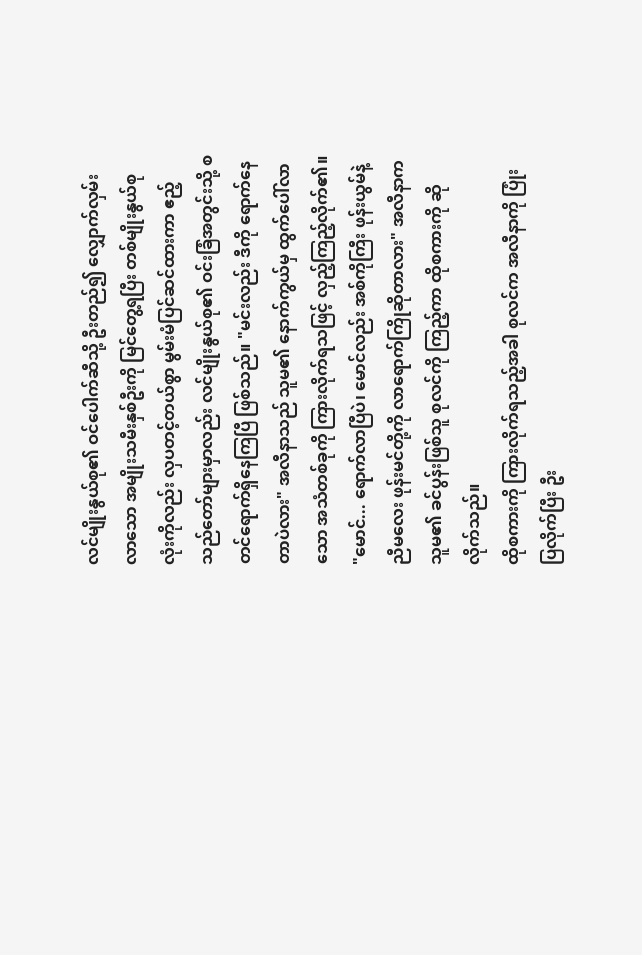လင်မျိုးနွယ်စု၏ ဝင်ပေါက်ဆီသို့ ဦးတည်၍ လျှောက်လှမ်းလာသော အမျိုးသမီးနှစ်ဦးကို မြင်တွေ့ရပြီး တစ်မျိုးနွယ်စုလုံးကိုလည်း လှပတင့်တယ်စွာ မွမ်းမံပြင်ဆင်ထားကာ ဧည့်သည်တော်များမှာလည်း လင်မျိုးနွယ်စု၏ ဝင်းခြံအတွင်းသို့ စတင်ရောက်ရှိနေကြပြီ ဖြစ်သည်။ "မင်းလည်း ဒီကို ရောက်နေတာပဲလား" အလီနာသည် သူမ၏ နောက်ကွယ်မှ ထွက်ပေါ်လာသော အသံတစ်ခုကို ကြားလိုက်ရသဖြင့် လှည့်ကြည့်လိုက်၏။
"မောင်... ရောက်လာပြီပဲ၊ မောင်လည်း အစ်ကိုကြီး ဖုန်းယွမ်နဲ့ ညီမလေး ဖုန်းမင်တို့ကို လာရောက်ကြိုဆိုတာလား" အလီနာက သူမ၏ ခင်ပွန်းဖြစ်သူ စုလင်ကို ကြည့်ကာ ထိုစကားကို ဆိုလိုက်သည်။
ထိုစကားကို ကြားလိုက်ရသည့်အခါ စုလင်က အလီနာကို ပြုံးပြလိုက်ပြီး ဦး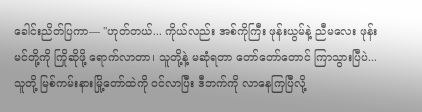ခေါင်းညိတ်ပြကာ— "ဟုတ်တယ်... ကိုယ်လည်း အစ်ကိုကြီး ဖုန်းယွမ်နဲ့ ညီမလေး ဖုန်းမင်တို့ကို ကြိုဆိုဖို့ ရောက်လာတာ၊ သူတို့နဲ့ မဆုံရတာ တော်တော်တောင် ကြာသွားပြီပဲ... သူတို့ မြစ်ကမ်းနားမြို့တော်ထဲကို ဝင်လာပြီး ဒီဘက်ကို လာနေကြပြီလို့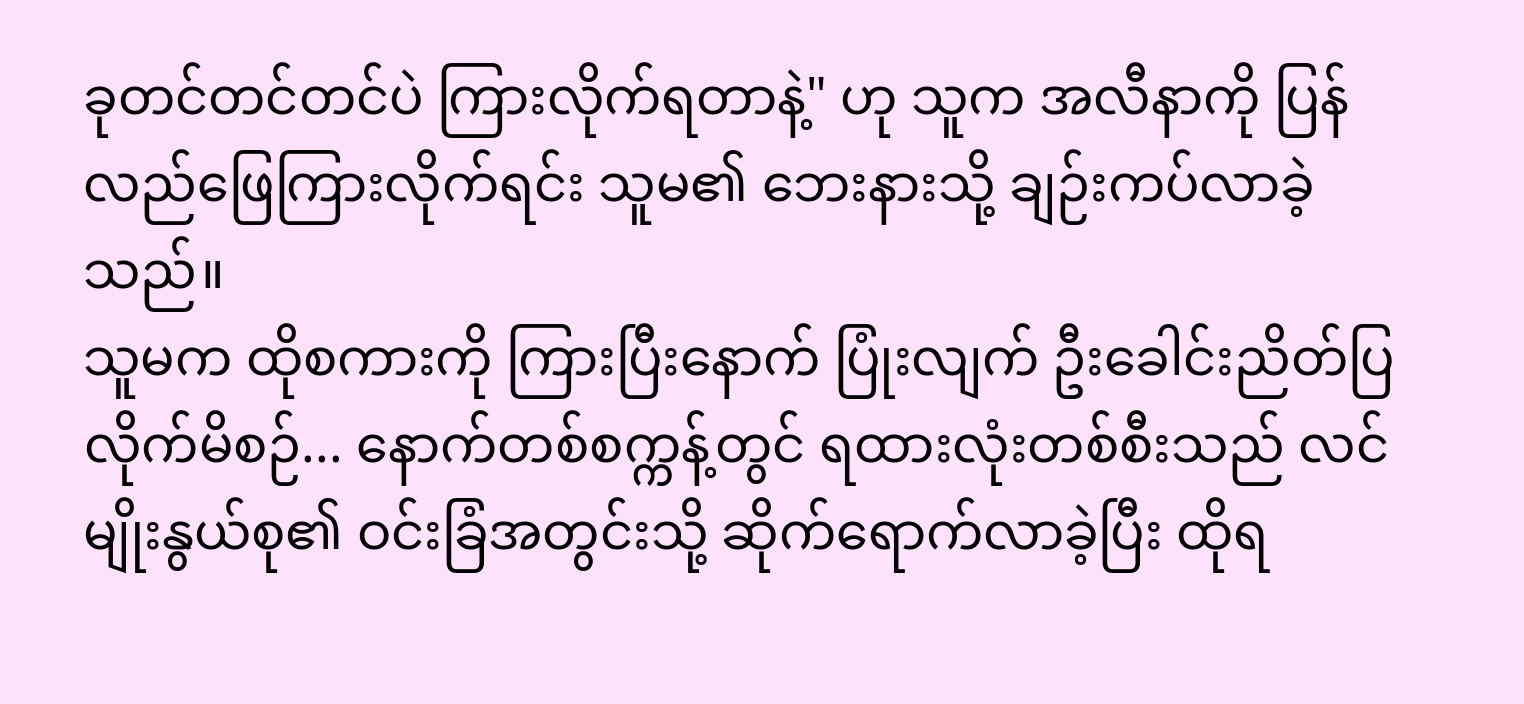ခုတင်တင်တင်ပဲ ကြားလိုက်ရတာနဲ့" ဟု သူက အလီနာကို ပြန်လည်ဖြေကြားလိုက်ရင်း သူမ၏ ဘေးနားသို့ ချဉ်းကပ်လာခဲ့သည်။
သူမက ထိုစကားကို ကြားပြီးနောက် ပြုံးလျက် ဦးခေါင်းညိတ်ပြလိုက်မိစဉ်... နောက်တစ်စက္ကန့်တွင် ရထားလုံးတစ်စီးသည် လင်မျိုးနွယ်စု၏ ဝင်းခြံအတွင်းသို့ ဆိုက်ရောက်လာခဲ့ပြီး ထိုရ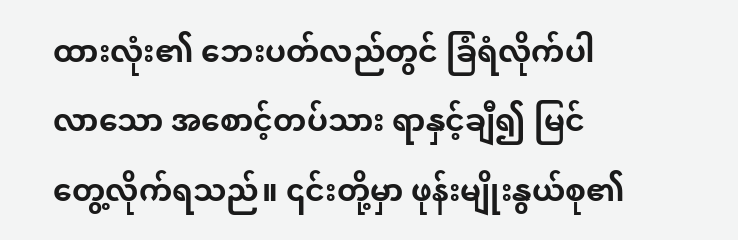ထားလုံး၏ ဘေးပတ်လည်တွင် ခြံရံလိုက်ပါလာသော အစောင့်တပ်သား ရာနှင့်ချီ၍ မြင်တွေ့လိုက်ရသည်။ ၎င်းတို့မှာ ဖုန်းမျိုးနွယ်စု၏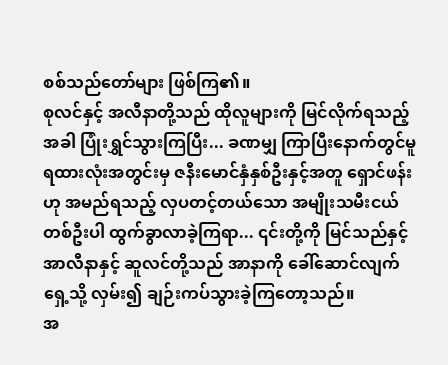စစ်သည်တော်များ ဖြစ်ကြ၏။
စုလင်နှင့် အလီနာတို့သည် ထိုလူများကို မြင်လိုက်ရသည့်အခါ ပြုံးရွှင်သွားကြပြီး... ခဏမျှ ကြာပြီးနောက်တွင်မူ ရထားလုံးအတွင်းမှ ဇနီးမောင်နှံနှစ်ဦးနှင့်အတူ ရှောင်ဖန်းဟု အမည်ရသည့် လှပတင့်တယ်သော အမျိုးသမီးငယ်တစ်ဦးပါ ထွက်ခွာလာခဲ့ကြရာ... ၎င်းတို့ကို မြင်သည်နှင့် အာလီနာနှင့် ဆူလင်တို့သည် အာနာကို ခေါ်ဆောင်လျက် ရှေ့သို့ လှမ်း၍ ချဉ်းကပ်သွားခဲ့ကြတော့သည်။
အ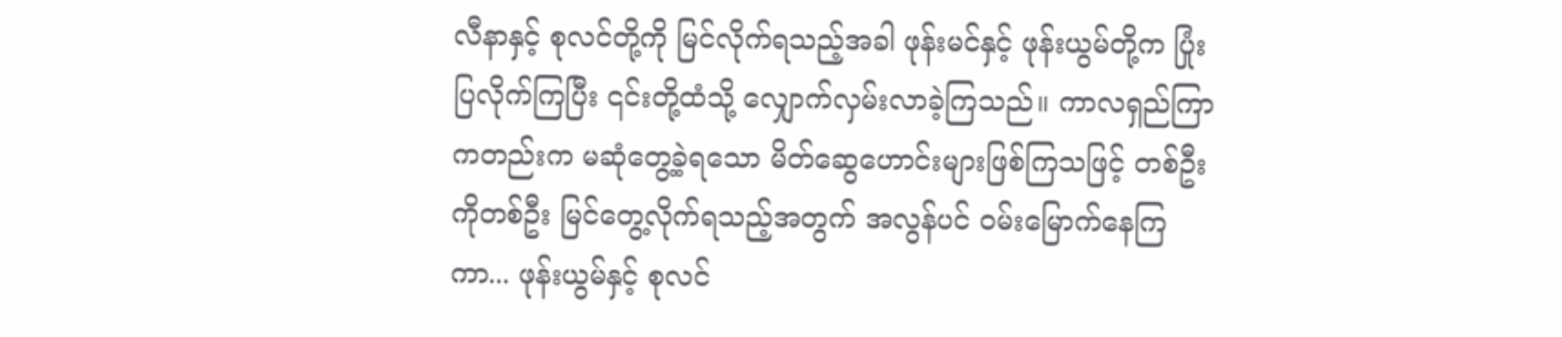လီနာနှင့် စုလင်တို့ကို မြင်လိုက်ရသည့်အခါ ဖုန်းမင်နှင့် ဖုန်းယွမ်တို့က ပြုံးပြလိုက်ကြပြီး ၎င်းတို့ထံသို့ လျှောက်လှမ်းလာခဲ့ကြသည်။ ကာလရှည်ကြာကတည်းက မဆုံတွေ့ခဲ့ရသော မိတ်ဆွေဟောင်းများဖြစ်ကြသဖြင့် တစ်ဦးကိုတစ်ဦး မြင်တွေ့လိုက်ရသည့်အတွက် အလွန်ပင် ဝမ်းမြောက်နေကြကာ... ဖုန်းယွမ်နှင့် စုလင်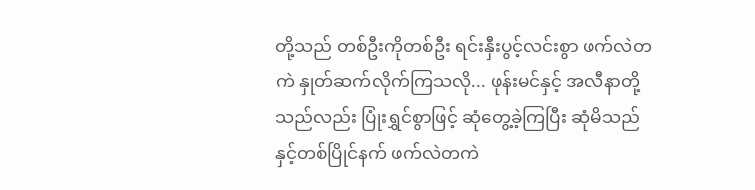တို့သည် တစ်ဦးကိုတစ်ဦး ရင်းနှီးပွင့်လင်းစွာ ဖက်လဲတကဲ နှုတ်ဆက်လိုက်ကြသလို... ဖုန်းမင်နှင့် အလီနာတို့သည်လည်း ပြုံးရွှင်စွာဖြင့် ဆုံတွေ့ခဲ့ကြပြီး ဆုံမိသည်နှင့်တစ်ပြိုင်နက် ဖက်လဲတကဲ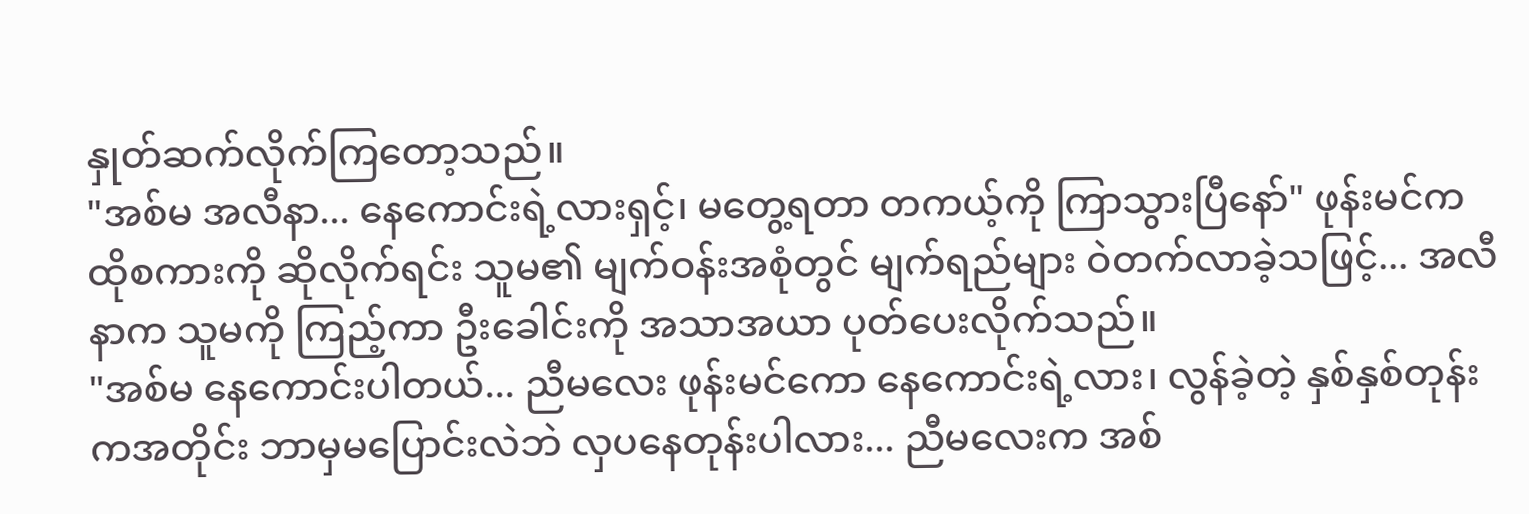နှုတ်ဆက်လိုက်ကြတော့သည်။
"အစ်မ အလီနာ... နေကောင်းရဲ့လားရှင့်၊ မတွေ့ရတာ တကယ့်ကို ကြာသွားပြီနော်" ဖုန်းမင်က ထိုစကားကို ဆိုလိုက်ရင်း သူမ၏ မျက်ဝန်းအစုံတွင် မျက်ရည်များ ဝဲတက်လာခဲ့သဖြင့်... အလီနာက သူမကို ကြည့်ကာ ဦးခေါင်းကို အသာအယာ ပုတ်ပေးလိုက်သည်။
"အစ်မ နေကောင်းပါတယ်... ညီမလေး ဖုန်းမင်ကော နေကောင်းရဲ့လား၊ လွန်ခဲ့တဲ့ နှစ်နှစ်တုန်းကအတိုင်း ဘာမှမပြောင်းလဲဘဲ လှပနေတုန်းပါလား... ညီမလေးက အစ်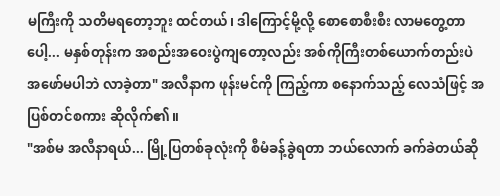မကြီးကို သတိမရတော့ဘူး ထင်တယ်၊ ဒါကြောင့်မို့လို့ စောစောစီးစီး လာမတွေ့တာပေါ့... မနှစ်တုန်းက အစည်းအဝေးပွဲကျတော့လည်း အစ်ကိုကြီးတစ်ယောက်တည်းပဲ အဖော်မပါဘဲ လာခဲ့တာ" အလီနာက ဖုန်းမင်ကို ကြည့်ကာ စနောက်သည့် လေသံဖြင့် အပြစ်တင်စကား ဆိုလိုက်၏။
"အစ်မ အလီနာရယ်... မြို့ပြတစ်ခုလုံးကို စီမံခန့်ခွဲရတာ ဘယ်လောက် ခက်ခဲတယ်ဆို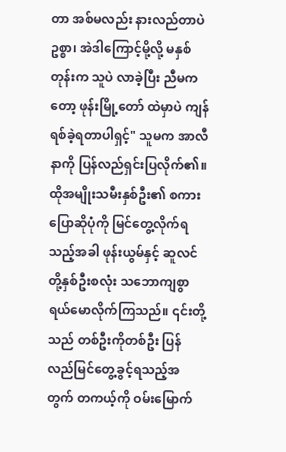တာ အစ်မလည်း နားလည်တာပဲဥစ္စာ၊ အဲဒါကြောင့်မို့လို့ မနှစ်တုန်းက သူပဲ လာခဲ့ပြီး ညီမကတော့ ဖုန်းမြို့တော် ထဲမှာပဲ ကျန်ရစ်ခဲ့ရတာပါရှင့်" သူမက အာလီနာကို ပြန်လည်ရှင်းပြလိုက်၏။
ထိုအမျိုးသမီးနှစ်ဦး၏ စကားပြောဆိုပုံကို မြင်တွေ့လိုက်ရသည့်အခါ ဖုန်းယွမ်နှင့် ဆူလင်တို့နှစ်ဦးစလုံး သဘောကျစွာ ရယ်မောလိုက်ကြသည်။ ၎င်းတို့သည် တစ်ဦးကိုတစ်ဦး ပြန်လည်မြင်တွေ့ခွင့်ရသည့်အတွက် တကယ့်ကို ဝမ်းမြောက်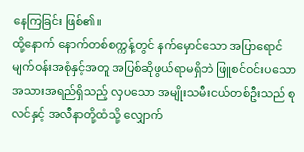နေကြခြင်း ဖြစ်၏။
ထို့နောက် နောက်တစ်စက္ကန့်တွင် နက်မှောင်သော အပြာရောင် မျက်ဝန်းအစုံနှင့်အတူ အပြစ်ဆိုဖွယ်ရာမရှိဘဲ ဖြူစင်ဝင်းပသော အသားအရည်ရှိသည့် လှပသော အမျိုးသမီးငယ်တစ်ဦးသည် စုလင်နှင့် အလီနာတို့ထံသို့ လျှောက်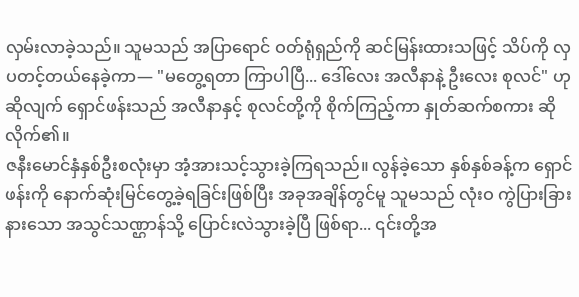လှမ်းလာခဲ့သည်။ သူမသည် အပြာရောင် ဝတ်ရုံရှည်ကို ဆင်မြန်းထားသဖြင့် သိပ်ကို လှပတင့်တယ်နေခဲ့ကာ— "မတွေ့ရတာ ကြာပါပြီ... ဒေါ်လေး အလီနာနဲ့ ဦးလေး စုလင်" ဟု ဆိုလျက် ရှောင်ဖန်းသည် အလီနာနှင့် စုလင်တို့ကို စိုက်ကြည့်ကာ နှုတ်ဆက်စကား ဆိုလိုက်၏။
ဇနီးမောင်နှံနှစ်ဦးစလုံးမှာ အံ့အားသင့်သွားခဲ့ကြရသည်။ လွန်ခဲ့သော နှစ်နှစ်ခန့်က ရှောင်ဖန်းကို နောက်ဆုံးမြင်တွေ့ခဲ့ရခြင်းဖြစ်ပြီး အခုအချိန်တွင်မူ သူမသည် လုံးဝ ကွဲပြားခြားနားသော အသွင်သဏ္ဌာန်သို့ ပြောင်းလဲသွားခဲ့ပြီ ဖြစ်ရာ... ၎င်းတို့အ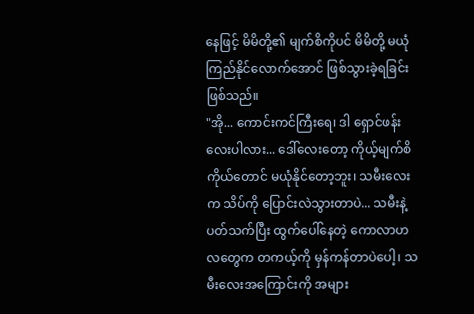နေဖြင့် မိမိတို့၏ မျက်စိကိုပင် မိမိတို့ မယုံကြည်နိုင်လောက်အောင် ဖြစ်သွားခဲ့ရခြင်း ဖြစ်သည်။
"အို... ကောင်းကင်ကြီးရေ၊ ဒါ ရှောင်ဖန်းလေးပါလား... ဒေါ်လေးတော့ ကိုယ့်မျက်စိကိုယ်တောင် မယုံနိုင်တော့ဘူး၊ သမီးလေးက သိပ်ကို ပြောင်းလဲသွားတာပဲ... သမီးနဲ့ ပတ်သက်ပြီး ထွက်ပေါ်နေတဲ့ ကောလာဟလတွေက တကယ့်ကို မှန်ကန်တာပဲပေါ့၊ သမီးလေးအကြောင်းကို အများ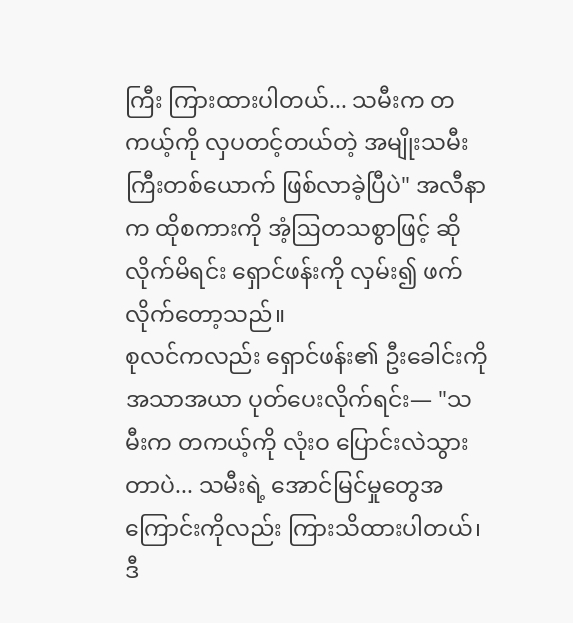ကြီး ကြားထားပါတယ်... သမီးက တကယ့်ကို လှပတင့်တယ်တဲ့ အမျိုးသမီးကြီးတစ်ယောက် ဖြစ်လာခဲ့ပြီပဲ" အလီနာက ထိုစကားကို အံ့ဩတသစွာဖြင့် ဆိုလိုက်မိရင်း ရှောင်ဖန်းကို လှမ်း၍ ဖက်လိုက်တော့သည်။
စုလင်ကလည်း ရှောင်ဖန်း၏ ဦးခေါင်းကို အသာအယာ ပုတ်ပေးလိုက်ရင်း— "သမီးက တကယ့်ကို လုံးဝ ပြောင်းလဲသွားတာပဲ... သမီးရဲ့ အောင်မြင်မှုတွေအကြောင်းကိုလည်း ကြားသိထားပါတယ်၊ ဒီ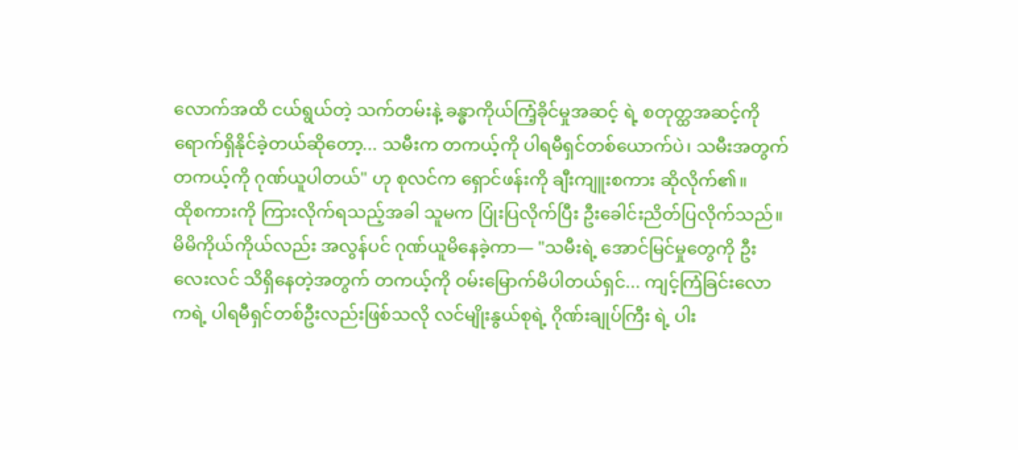လောက်အထိ ငယ်ရွယ်တဲ့ သက်တမ်းနဲ့ ခန္ဓာကိုယ်ကြံ့ခိုင်မှုအဆင့် ရဲ့ စတုတ္ထအဆင့်ကို ရောက်ရှိနိုင်ခဲ့တယ်ဆိုတော့... သမီးက တကယ့်ကို ပါရမီရှင်တစ်ယောက်ပဲ၊ သမီးအတွက် တကယ့်ကို ဂုဏ်ယူပါတယ်" ဟု စုလင်က ရှောင်ဖန်းကို ချီးကျူးစကား ဆိုလိုက်၏။
ထိုစကားကို ကြားလိုက်ရသည့်အခါ သူမက ပြုံးပြလိုက်ပြီး ဦးခေါင်းညိတ်ပြလိုက်သည်။ မိမိကိုယ်ကိုယ်လည်း အလွန်ပင် ဂုဏ်ယူမိနေခဲ့ကာ— "သမီးရဲ့ အောင်မြင်မှုတွေကို ဦးလေးလင် သိရှိနေတဲ့အတွက် တကယ့်ကို ဝမ်းမြောက်မိပါတယ်ရှင်... ကျင့်ကြံခြင်းလောကရဲ့ ပါရမီရှင်တစ်ဦးလည်းဖြစ်သလို လင်မျိုးနွယ်စုရဲ့ ဂိုဏ်းချုပ်ကြီး ရဲ့ ပါး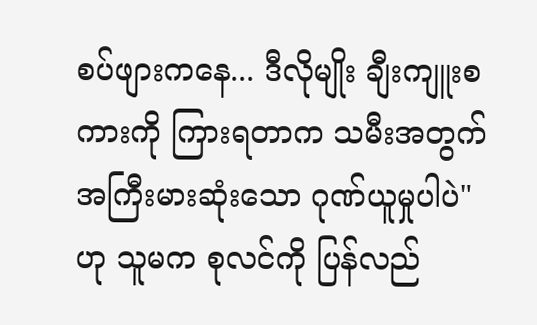စပ်ဖျားကနေ... ဒီလိုမျိုး ချီးကျူးစကားကို ကြားရတာက သမီးအတွက် အကြီးမားဆုံးသော ဂုဏ်ယူမှုပါပဲ" ဟု သူမက စုလင်ကို ပြန်လည်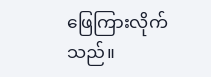ဖြေကြားလိုက်သည်။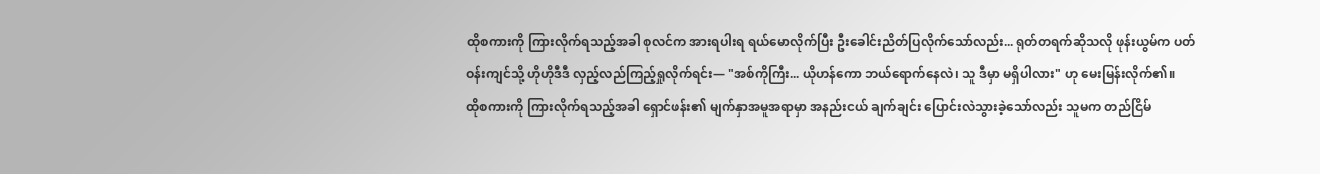ထိုစကားကို ကြားလိုက်ရသည့်အခါ စုလင်က အားရပါးရ ရယ်မောလိုက်ပြီး ဦးခေါင်းညိတ်ပြလိုက်သော်လည်း... ရုတ်တရက်ဆိုသလို ဖုန်းယွမ်က ပတ်ဝန်းကျင်သို့ ဟိုဟိုဒီဒီ လှည့်လည်ကြည့်ရှုလိုက်ရင်း— "အစ်ကိုကြီး... ယိုဟန်ကော ဘယ်ရောက်နေလဲ၊ သူ ဒီမှာ မရှိပါလား" ဟု မေးမြန်းလိုက်၏။
ထိုစကားကို ကြားလိုက်ရသည့်အခါ ရှောင်ဖန်း၏ မျက်နှာအမူအရာမှာ အနည်းငယ် ချက်ချင်း ပြောင်းလဲသွားခဲ့သော်လည်း သူမက တည်ငြိမ်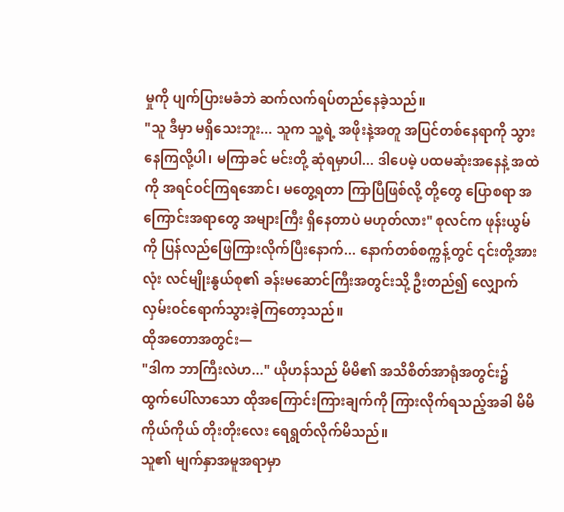မှုကို ပျက်ပြားမခံဘဲ ဆက်လက်ရပ်တည်နေခဲ့သည်။
"သူ ဒီမှာ မရှိသေးဘူး... သူက သူ့ရဲ့ အဖိုးနဲ့အတူ အပြင်တစ်နေရာကို သွားနေကြလို့ပါ၊ မကြာခင် မင်းတို့ ဆုံရမှာပါ... ဒါပေမဲ့ ပထမဆုံးအနေနဲ့ အထဲကို အရင်ဝင်ကြရအောင်၊ မတွေ့ရတာ ကြာပြီဖြစ်လို့ တို့တွေ ပြောစရာ အကြောင်းအရာတွေ အများကြီး ရှိနေတာပဲ မဟုတ်လား" စုလင်က ဖုန်းယွမ်ကို ပြန်လည်ဖြေကြားလိုက်ပြီးနောက်... နောက်တစ်စက္ကန့်တွင် ၎င်းတို့အားလုံး လင်မျိုးနွယ်စု၏ ခန်းမဆောင်ကြီးအတွင်းသို့ ဦးတည်၍ လျှောက်လှမ်းဝင်ရောက်သွားခဲ့ကြတော့သည်။
ထိုအတောအတွင်း—
"ဒါက ဘာကြီးလဲဟ..." ယိုဟန်သည် မိမိ၏ အသိစိတ်အာရုံအတွင်း၌ ထွက်ပေါ်လာသော ထိုအကြောင်းကြားချက်ကို ကြားလိုက်ရသည့်အခါ မိမိကိုယ်ကိုယ် တိုးတိုးလေး ရေရွတ်လိုက်မိသည်။
သူ၏ မျက်နှာအမူအရာမှာ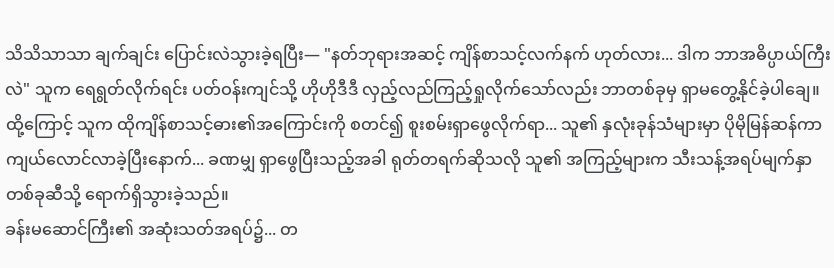သိသိသာသာ ချက်ချင်း ပြောင်းလဲသွားခဲ့ရပြီး— "နတ်ဘုရားအဆင့် ကျိန်စာသင့်လက်နက် ဟုတ်လား... ဒါက ဘာအဓိပ္ပာယ်ကြီးလဲ" သူက ရေရွတ်လိုက်ရင်း ပတ်ဝန်းကျင်သို့ ဟိုဟိုဒီဒီ လှည့်လည်ကြည့်ရှုလိုက်သော်လည်း ဘာတစ်ခုမှ ရှာမတွေ့နိုင်ခဲ့ပါချေ။
ထို့ကြောင့် သူက ထိုကျိန်စာသင့်ဓား၏အကြောင်းကို စတင်၍ စူးစမ်းရှာဖွေလိုက်ရာ... သူ၏ နှလုံးခုန်သံများမှာ ပိုမိုမြန်ဆန်ကာ ကျယ်လောင်လာခဲ့ပြီးနောက်... ခဏမျှ ရှာဖွေပြီးသည့်အခါ ရုတ်တရက်ဆိုသလို သူ၏ အကြည့်များက သီးသန့်အရပ်မျက်နှာတစ်ခုဆီသို့ ရောက်ရှိသွားခဲ့သည်။
ခန်းမဆောင်ကြီး၏ အဆုံးသတ်အရပ်၌... တ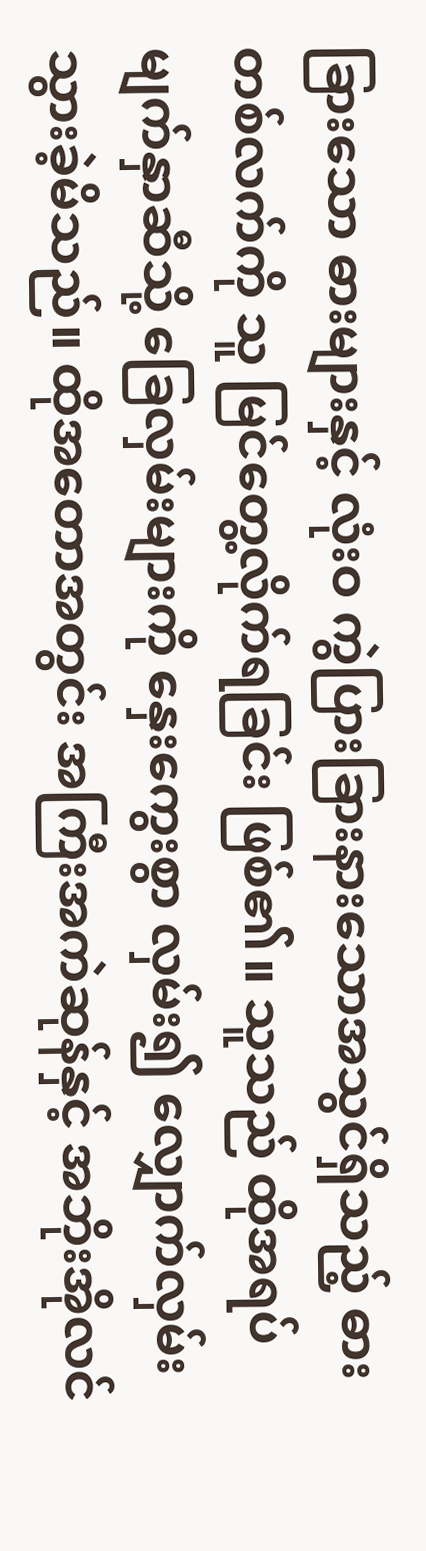ခြားသော ဓားများနှင့် လုံးဝ ကွဲပြားခြားနားသောအသွင်ရှိသည့် ဓားတစ်လက်ကို သူ မြင်တွေ့လိုက်ရခြင်း ဖြစ်၏။ သူသည် ထိုအရပ်မျက်နှာဆီသို့ ခြေလှမ်းများကို နှေးကွေးစွာ လှမ်း၍ လျှောက်လှမ်းသွားခဲ့မိသည်။ ထိုအတောအတွင်း အကြီးအကဲဆုန်နှင့် အဘိုးအိုလင်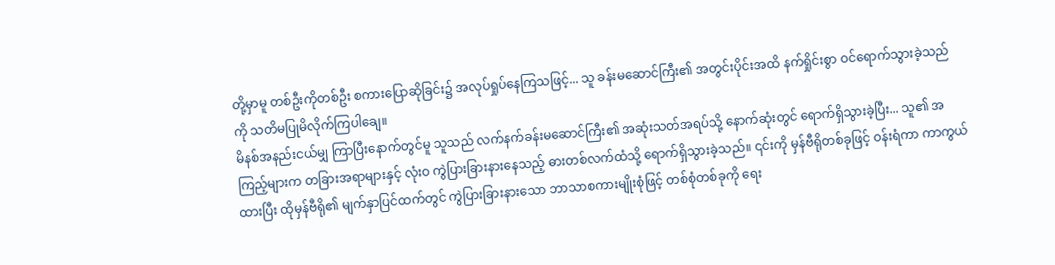တို့မှာမူ တစ်ဦးကိုတစ်ဦး စကားပြောဆိုခြင်း၌ အလုပ်ရှုပ်နေကြသဖြင့်... သူ ခန်းမဆောင်ကြီး၏ အတွင်းပိုင်းအထိ နက်ရှိုင်းစွာ ဝင်ရောက်သွားခဲ့သည်ကို သတိမပြုမိလိုက်ကြပါချေ။
မိနစ်အနည်းငယ်မျှ ကြာပြီးနောက်တွင်မူ သူသည် လက်နက်ခန်းမဆောင်ကြီး၏ အဆုံးသတ်အရပ်သို့ နောက်ဆုံးတွင် ရောက်ရှိသွားခဲ့ပြီး... သူ၏ အကြည့်များက တခြားအရာများနှင့် လုံးဝ ကွဲပြားခြားနားနေသည့် ဓားတစ်လက်ထံသို့ ရောက်ရှိသွားခဲ့သည်။ ၎င်းကို မှန်ဗီရိုတစ်ခုဖြင့် ဝန်းရံကာ ကာကွယ်ထားပြီး ထိုမှန်ဗီရို၏ မျက်နှာပြင်ထက်တွင် ကွဲပြားခြားနားသော ဘာသာစကားမျိုးစုံဖြင့် တစ်စုံတစ်ခုကို ရေး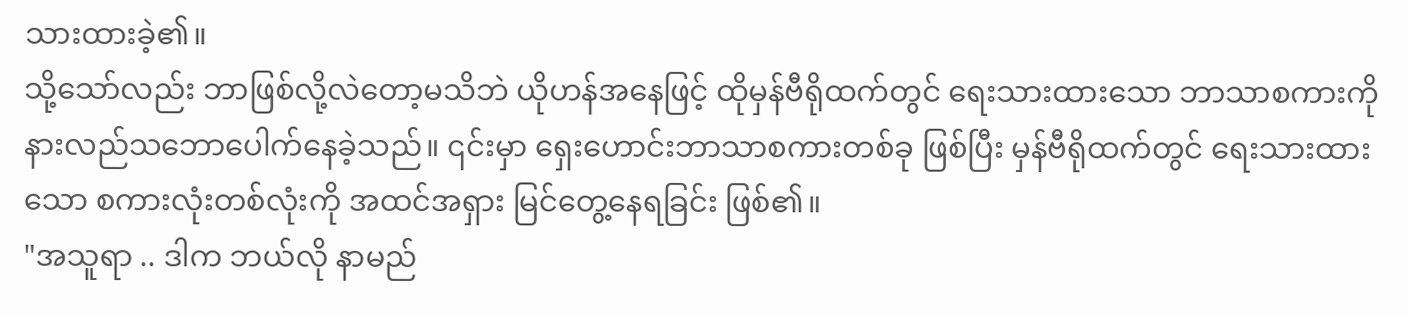သားထားခဲ့၏။
သို့သော်လည်း ဘာဖြစ်လို့လဲတော့မသိဘဲ ယိုဟန်အနေဖြင့် ထိုမှန်ဗီရိုထက်တွင် ရေးသားထားသော ဘာသာစကားကို နားလည်သဘောပေါက်နေခဲ့သည်။ ၎င်းမှာ ရှေးဟောင်းဘာသာစကားတစ်ခု ဖြစ်ပြီး မှန်ဗီရိုထက်တွင် ရေးသားထားသော စကားလုံးတစ်လုံးကို အထင်အရှား မြင်တွေ့နေရခြင်း ဖြစ်၏။
"အသူရာ .. ဒါက ဘယ်လို နာမည်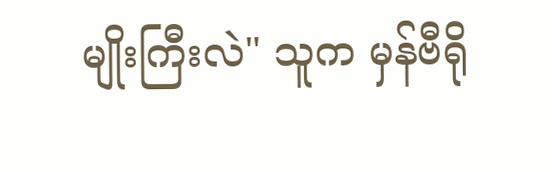မျိုးကြီးလဲ" သူက မှန်ဗီရို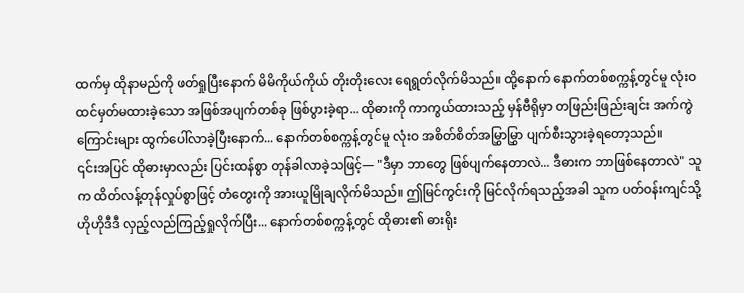ထက်မှ ထိုနာမည်ကို ဖတ်ရှုပြီးနောက် မိမိကိုယ်ကိုယ် တိုးတိုးလေး ရေရွတ်လိုက်မိသည်။ ထို့နောက် နောက်တစ်စက္ကန့်တွင်မူ လုံးဝ ထင်မှတ်မထားခဲ့သော အဖြစ်အပျက်တစ်ခု ဖြစ်ပွားခဲ့ရာ... ထိုဓားကို ကာကွယ်ထားသည့် မှန်ဗီရိုမှာ တဖြည်းဖြည်းချင်း အက်ကွဲကြောင်းများ ထွက်ပေါ်လာခဲ့ပြီးနောက်... နောက်တစ်စက္ကန့်တွင်မူ လုံးဝ အစိတ်စိတ်အမြွှာမြွှာ ပျက်စီးသွားခဲ့ရတော့သည်။
၎င်းအပြင် ထိုဓားမှာလည်း ပြင်းထန်စွာ တုန်ခါလာခဲ့သဖြင့်— "ဒီမှာ ဘာတွေ ဖြစ်ပျက်နေတာလဲ... ဒီဓားက ဘာဖြစ်နေတာလဲ" သူက ထိတ်လန့်တုန်လှုပ်စွာဖြင့် တံတွေးကို အားယူမြိုချလိုက်မိသည်။ ဤမြင်ကွင်းကို မြင်လိုက်ရသည့်အခါ သူက ပတ်ဝန်းကျင်သို့ ဟိုဟိုဒီဒီ လှည့်လည်ကြည့်ရှုလိုက်ပြီး... နောက်တစ်စက္ကန့်တွင် ထိုဓား၏ ဓားရိုး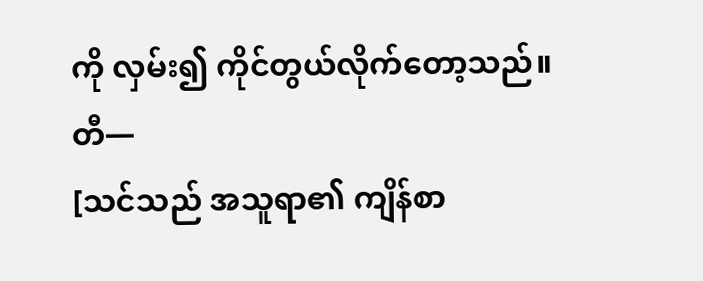ကို လှမ်း၍ ကိုင်တွယ်လိုက်တော့သည်။
တီ—
[သင်သည် အသူရာ၏ ကျိန်စာ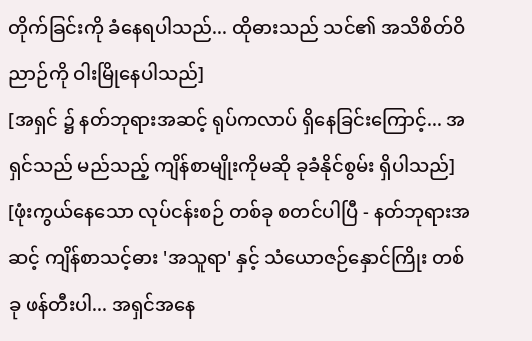တိုက်ခြင်းကို ခံနေရပါသည်... ထိုဓားသည် သင်၏ အသိစိတ်ဝိညာဉ်ကို ဝါးမြိုနေပါသည်]
[အရှင် ၌ နတ်ဘုရားအဆင့် ရုပ်ကလာပ် ရှိနေခြင်းကြောင့်... အရှင်သည် မည်သည့် ကျိန်စာမျိုးကိုမဆို ခုခံနိုင်စွမ်း ရှိပါသည်]
[ဖုံးကွယ်နေသော လုပ်ငန်းစဉ် တစ်ခု စတင်ပါပြီ - နတ်ဘုရားအဆင့် ကျိန်စာသင့်ဓား 'အသူရာ' နှင့် သံယောဇဉ်နှောင်ကြိုး တစ်ခု ဖန်တီးပါ... အရှင်အနေ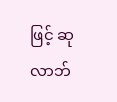ဖြင့် ဆုလာဘ်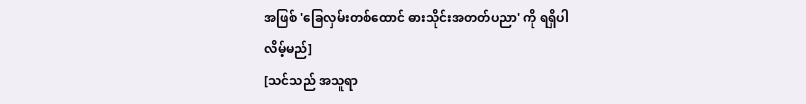အဖြစ် 'ခြေလှမ်းတစ်ထောင် ဓားသိုင်းအတတ်ပညာ' ကို ရရှိပါလိမ့်မည်]
[သင်သည် အသူရာ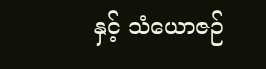နှင့် သံယောဇဉ်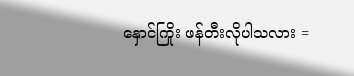နှောင်ကြိုး ဖန်တီးလိုပါသလား =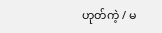ဟုတ်ကဲ့ / မ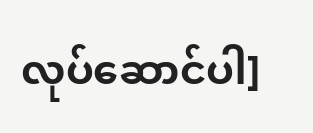လုပ်ဆောင်ပါ]